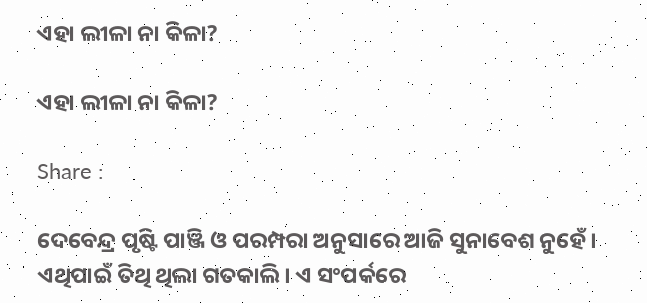ଏହା ଲୀଳା ନା କିଳା?

ଏହା ଲୀଳା ନା କିଳା?

Share :

ଦେବେନ୍ଦ୍ର ପୃଷ୍ଟି ପାଞ୍ଜି ଓ ପରମ୍ପରା ଅନୁସାରେ ଆଜି ସୁନାବେଶ ନୁହେଁ। ଏଥିପାଇଁ ତିଥି ଥିଲା ଗତକାଲି। ଏ ସଂପର୍କରେ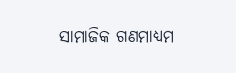ସାମାଜିକ ଗଣମାଧ୍ୟମ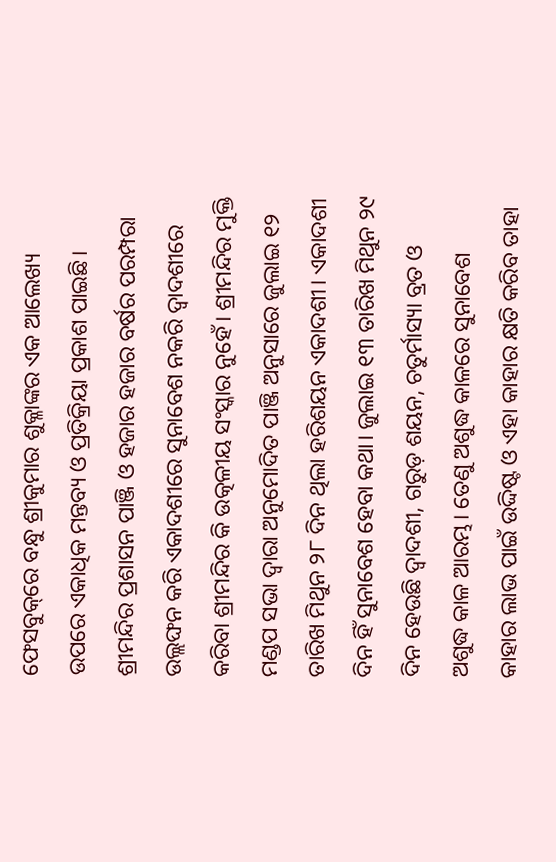ଫେସବୁକ୍‌ରେ ବନ୍ଧୁ ଶ୍ରୀକୁମାର ଶୁକ୍ଳାଙ୍କର ଏକ ଆଲେଖ୍ୟ ଉପରେ ଏକାଧିକ ମନ୍ତବ୍ୟ ଓ ପ୍ରତିକ୍ରିୟା ପ୍ରକାଶ ପାଇଛି। ଶ୍ରୀମନ୍ଦିର ପ୍ରଶାସନ ପାଞ୍ଜି ଓ ହଜାର ହଜାର ବର୍ଷର ପରମ୍ପରା ଉଲ୍ଲଙ୍ଘନ କରି ଏକାଦଶୀରେ ସୁନାବେଶ ନକରି ଦ୍ବାଦଶୀରେ କରିବା ଶ୍ରୀମନ୍ଦିର କି ଉତ୍କଳୀୟ ସଂସ୍କାର ନୁହେଁ। ଶ୍ରୀମନ୍ଦିର ମୁକ୍ତି ମଣ୍ଡପ ସଭା ଦ୍ବାରା ଅନୁମୋଦିତ ପାଞ୍ଜି ଅନୁସାରେ ଜୁଲାଇ ୧୨ ତାରିଖ ମିଥୁନ ୨୮ ଦିନ ଥିଲା ହରିଶୟନ ଏକାଦଶୀ। ଏକାଦଶୀ ଦିନ ହିଁ ସୁନାବେଶ ହେବା କଥା। ଜୁଲାଇ ୧୩ ତାରିଖ ମିଥୁନ ୨୯ ଦିନ ହେଉଛି ଦ୍ବାଦଶୀ, ଗରୁଡ଼ ଶୟନ, ଚତୁର୍ମାସ୍ୟା ବ୍ରତ ଓ ଅଶୁଦ୍ଧ କାଳ ଆରମ୍ଭ। ତେଣୁ ଅଶୁଦ୍ଧ କାଳରେ ସୁନାବେଶ କାହାର ଲାଭ ପାଇଁ ଉଦ୍ଦିଷ୍ଟ ଓ ଏହା କାହାର କ୍ଷତି କରିବ ତାହା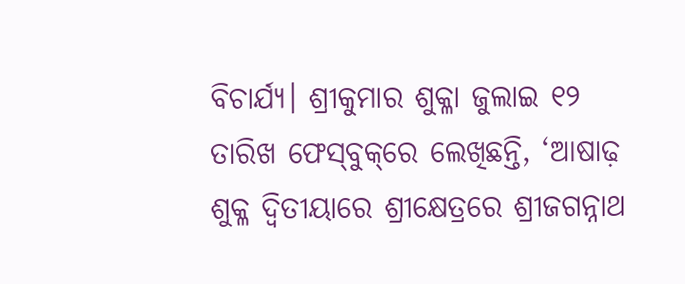ବିଚାର୍ଯ୍ୟ। ଶ୍ରୀକୁମାର ଶୁକ୍ଳା ଜୁଲାଇ ୧୨ ତାରିଖ ଫେସ୍‌ବୁକ୍‌ରେ ଲେଖିଛନ୍ତି, ‘ଆଷାଢ଼ ଶୁକ୍ଳ ଦ୍ଵିତୀୟାରେ ଶ୍ରୀକ୍ଷେତ୍ରରେ ଶ୍ରୀଜଗନ୍ନାଥ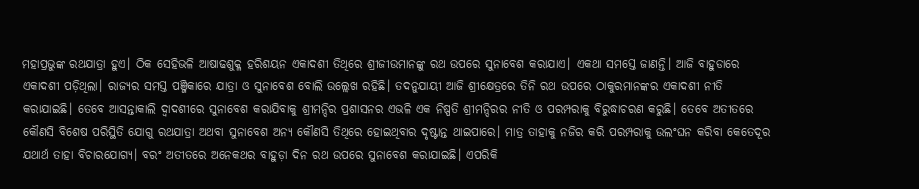ମହାପ୍ରଭୁଙ୍କ ରଥଯାତ୍ରା ହୁଏ। ଠିକ ସେହିଭଳି ଆଷାଢଶୁକ୍ଳ ହରିଶୟନ ଏକାଦଶୀ ତିଥିରେ ଶ୍ରୀଜୀଉମାନଙ୍କୁ ରଥ ଉପରେ ସୁନାବେଶ କରାଯାଏ। ଏକଥା ସମସ୍ତେ ଜାଣନ୍ତି। ଆଜି ବାହୁଡାରେ ଏକାଦଶୀ ପଡ଼ିଥିଲା। ରାଜ୍ୟର ସମସ୍ତ ପଞ୍ଜିକାରେ ଯାତ୍ରା ଓ ସୁନାବେଶ ବୋଲି ଉଲ୍ଲେଖ ରହିଛି। ତଦନୁଯାୟୀ ଆଜି ଶ୍ରୀକ୍ଷେତ୍ରରେ ତିନି ରଥ ଉପରେ ଠାକୁରମାନଙ୍କର ଏକାଦଶୀ ନୀତି କରାଯାଇଛି। ତେବେ ଆସନ୍ତାକାଲି ଦ୍ୱାଦଶୀରେ ସୁନାବେଶ କରାଯିବାକୁ ଶ୍ରୀମନ୍ଦିର ପ୍ରଶାସନର ଏଭଳି ଏକ ନିଷ୍ପତି ଶ୍ରୀମନ୍ଦିରର ନୀତି ଓ ପରମ୍ପରାକୁ ବିରୁଦ୍ଧାଚରଣ କରୁଛି। ତେବେ ଅତୀତରେ କୌଣସି ବିଶେଷ ପରିସ୍ଥିତି ଯୋଗୁ ରଥଯାତ୍ରା ଅଥବା ସୁନାବେଶ ଅନ୍ୟ କୌଣସି ତିଥିରେ ହୋଇଥିବାର ଦୃଷ୍ଟାନ୍ତ ଥାଇପାରେ। ମାତ୍ର ତାହାକୁ ନଜିର କରି ପରମ୍ପରାକୁ ଉଲଂଘନ କରିବା କେତେଦୂର ଯଥାର୍ଥ ତାହା ବିଚାରଯୋଗ୍ୟ। ବରଂ ଅତୀତରେ ଅନେକଥର ବାହୁଡ଼ା ଦିନ ରଥ ଉପରେ ସୁନାବେଶ କରାଯାଇଛି। ଏପରିକି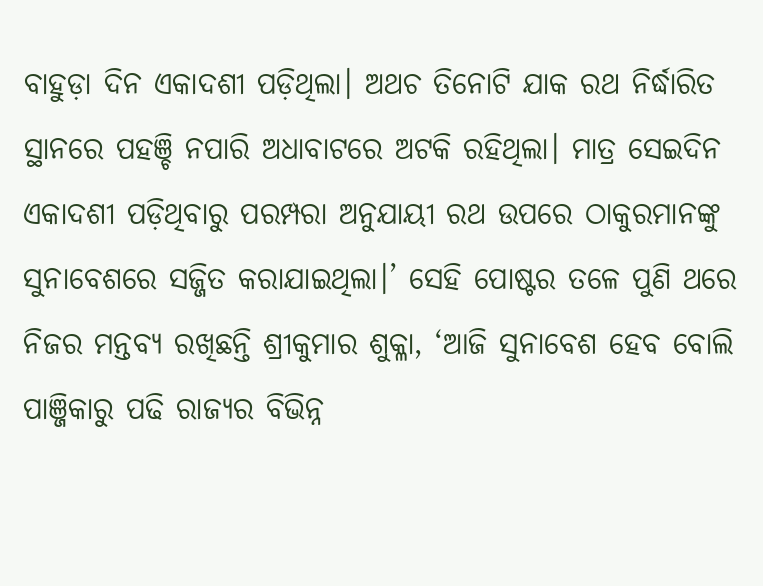ବାହୁଡ଼ା ଦିନ ଏକାଦଶୀ ପଡ଼ିଥିଲା। ଅଥଚ ତିନୋଟି ଯାକ ରଥ ନିର୍ଦ୍ଧାରିତ ସ୍ଥାନରେ ପହଞ୍ଚି ନପାରି ଅଧାବାଟରେ ଅଟକି ରହିଥିଲା। ମାତ୍ର ସେଇଦିନ ଏକାଦଶୀ ପଡ଼ିଥିବାରୁ ପରମ୍ପରା ଅନୁଯାୟୀ ରଥ ଉପରେ ଠାକୁରମାନଙ୍କୁ ସୁନାବେଶରେ ସଜ୍ଜିତ କରାଯାଇଥିଲା।’ ସେହି ପୋଷ୍ଟର ତଳେ ପୁଣି ଥରେ ନିଜର ମନ୍ତବ୍ୟ ରଖିଛନ୍ତି ଶ୍ରୀକୁମାର ଶୁକ୍ଳା, ‘ଆଜି ସୁନାବେଶ ହେବ ବୋଲି ପାଞ୍ଜିକାରୁ ପଢି ରାଜ୍ୟର ବିଭିନ୍ନ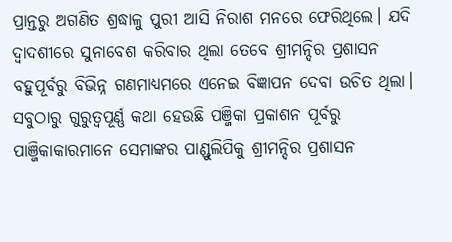ପ୍ରାନ୍ତରୁ ଅଗଣିତ ଶ୍ରଦ୍ଧାଳୁ ପୁରୀ ଆସି ନିରାଶ ମନରେ ଫେରିଥିଲେ। ଯଦି ଦ୍ୱାଦଶୀରେ ସୁନାବେଶ କରିବାର ଥିଲା ତେବେ ଶ୍ରୀମନ୍ଦିର ପ୍ରଶାସନ ବହୁପୂର୍ବରୁ ବିଭିନ୍ନ ଗଣମାଧ୍ୟମରେ ଏନେଇ ବିଜ୍ଞାପନ ଦେବା ଉଚିତ ଥିଲା। ସବୁଠାରୁ ଗୁରୁତ୍ୱପୂର୍ଣ୍ଣ କଥା ହେଉଛି ପଞ୍ଜିକା ପ୍ରକାଶନ ପୂର୍ବରୁ ପାଞ୍ଜିକାକାରମାନେ ସେମାଙ୍କର ପାଣ୍ଡୁଲିପିକୁ ଶ୍ରୀମନ୍ଦିର ପ୍ରଶାସନ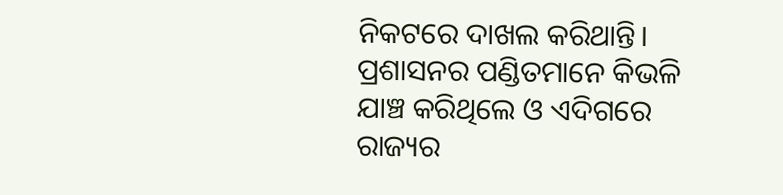ନିକଟରେ ଦାଖଲ କରିଥାନ୍ତି। ପ୍ରଶାସନର ପଣ୍ଡିତମାନେ କିଭଳି ଯାଞ୍ଚ କରିଥିଲେ ଓ ଏଦିଗରେ ରାଜ୍ୟର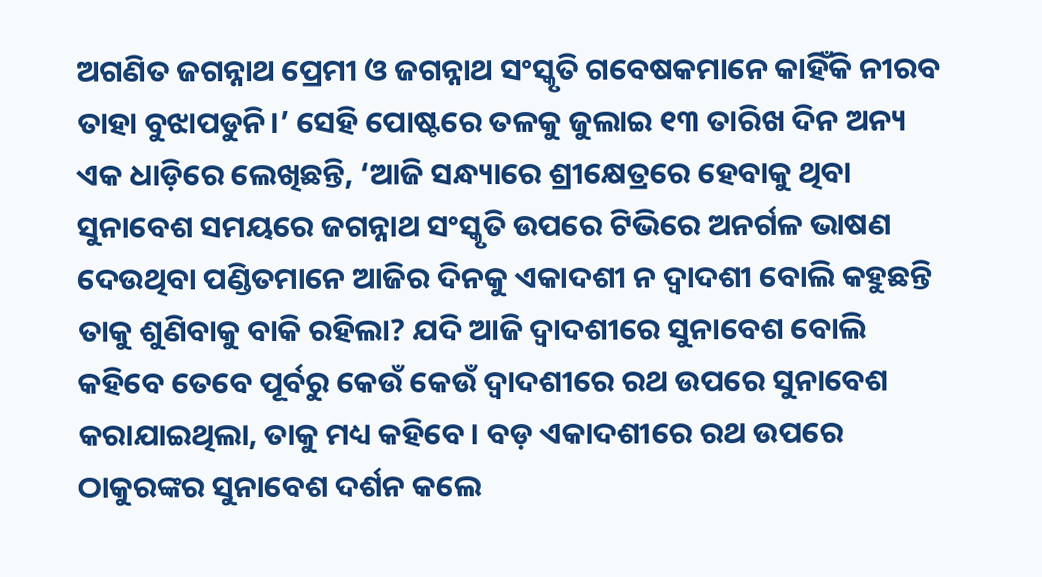ଅଗଣିତ ଜଗନ୍ନାଥ ପ୍ରେମୀ ଓ ଜଗନ୍ନାଥ ସଂସ୍କୃତି ଗବେଷକମାନେ କାହିଁକି ନୀରବ ତାହା ବୁଝାପଡୁନି।’ ସେହି ପୋଷ୍ଟରେ ତଳକୁ ଜୁଲାଇ ୧୩ ତାରିଖ ଦିନ ଅନ୍ୟ ଏକ ଧାଡ଼ିରେ ଲେଖିଛନ୍ତି, ‘ଆଜି ସନ୍ଧ୍ୟାରେ ଶ୍ରୀକ୍ଷେତ୍ରରେ ହେବାକୁ ଥିବା ସୁନାବେଶ ସମୟରେ ଜଗନ୍ନାଥ ସଂସ୍କୃତି ଉପରେ ଟିଭିରେ ଅନର୍ଗଳ ଭାଷଣ ଦେଉଥିବା ପଣ୍ଡିତମାନେ ଆଜିର ଦିନକୁ ଏକାଦଶୀ ନ ଦ୍ଵାଦଶୀ ବୋଲି କହୁଛନ୍ତି ତାକୁ ଶୁଣିବାକୁ ବାକି ରହିଲା? ଯଦି ଆଜି ଦ୍ଵାଦଶୀରେ ସୁନାବେଶ ବୋଲି କହିବେ ତେବେ ପୂର୍ବରୁ କେଉଁ କେଉଁ ଦ୍ୱାଦଶୀରେ ରଥ ଉପରେ ସୁନାବେଶ କରାଯାଇଥିଲା, ତାକୁ ମଧ୍ୟ କହିବେ। ବଡ଼ ଏକାଦଶୀରେ ରଥ ଉପରେ ଠାକୁରଙ୍କର ସୁନାବେଶ ଦର୍ଶନ କଲେ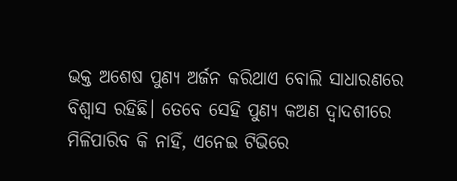ଭକ୍ତ ଅଶେଷ ପୁଣ୍ୟ ଅର୍ଜନ କରିଥାଏ ବୋଲି ସାଧାରଣରେ ବିଶ୍ୱାସ ରହିଛି। ତେବେ ସେହି ପୁଣ୍ୟ କଅଣ ଦ୍ୱାଦଶୀରେ ମିଳିପାରିବ କି ନାହିଁ, ଏନେଇ ଟିଭିରେ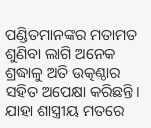ପଣ୍ଡିତମାନଙ୍କର ମତାମତ ଶୁଣିବା ଲାଗି ଅନେକ ଶ୍ରଦ୍ଧାଳୁ ଅତି ଉତ୍କଣ୍ଠାର ସହିତ ଅପେକ୍ଷା କରିଛନ୍ତି। ଯାହା ଶାସ୍ତ୍ରୀୟ ମତରେ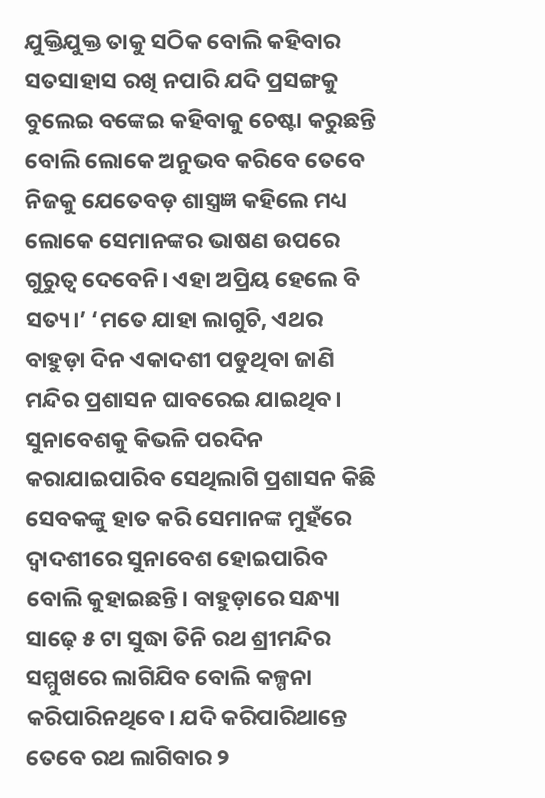ଯୁକ୍ତିଯୁକ୍ତ ତାକୁ ସଠିକ ବୋଲି କହିବାର ସତସାହାସ ରଖି ନପାରି ଯଦି ପ୍ରସଙ୍ଗକୁ ବୁଲେଇ ବଙ୍କେଇ କହିବାକୁ ଚେଷ୍ଟା କରୁଛନ୍ତି ବୋଲି ଲୋକେ ଅନୁଭବ କରିବେ ତେବେ ନିଜକୁ ଯେତେବଡ଼ ଶାସ୍ତ୍ରଜ୍ଞ କହିଲେ ମଧ୍ୟ ଲୋକେ ସେମାନଙ୍କର ଭାଷଣ ଉପରେ ଗୁରୁତ୍ୱ ଦେବେନି। ଏହା ଅପ୍ରିୟ ହେଲେ ବି ସତ୍ୟ।’ ‘ମତେ ଯାହା ଲାଗୁଚି, ଏଥର ବାହୁଡ଼ା ଦିନ ଏକାଦଶୀ ପଡୁଥିବା ଜାଣି ମନ୍ଦିର ପ୍ରଶାସନ ଘାବରେଇ ଯାଇଥିବ। ସୁନାବେଶକୁ କିଭଳି ପରଦିନ କରାଯାଇପାରିବ ସେଥିଲାଗି ପ୍ରଶାସନ କିଛି ସେବକଙ୍କୁ ହାତ କରି ସେମାନଙ୍କ ମୁହଁରେ ଦ୍ୱାଦଶୀରେ ସୁନାବେଶ ହୋଇପାରିବ ବୋଲି କୁହାଇଛନ୍ତି। ବାହୁଡ଼ାରେ ସନ୍ଧ୍ୟା ସାଢ଼େ ୫ ଟା ସୁଦ୍ଧା ତିନି ରଥ ଶ୍ରୀମନ୍ଦିର ସମ୍ମୁଖରେ ଲାଗିଯିବ ବୋଲି କଳ୍ପନା କରିପାରିନଥିବେ। ଯଦି କରିପାରିଥାନ୍ତେ ତେବେ ରଥ ଲାଗିବାର ୨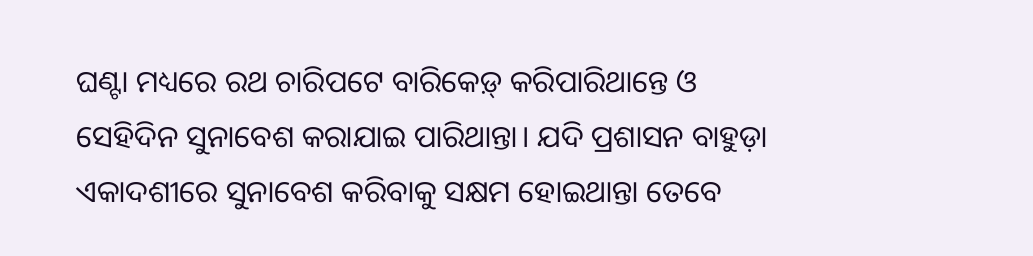ଘଣ୍ଟା ମଧ୍ୟରେ ରଥ ଚାରିପଟେ ବାରିକେଡ଼୍‌ କରିପାରିଥାନ୍ତେ ଓ ସେହିଦିନ ସୁନାବେଶ କରାଯାଇ ପାରିଥାନ୍ତା। ଯଦି ପ୍ରଶାସନ ବାହୁଡ଼ା ଏକାଦଶୀରେ ସୁନାବେଶ କରିବାକୁ ସକ୍ଷମ ହୋଇଥାନ୍ତା ତେବେ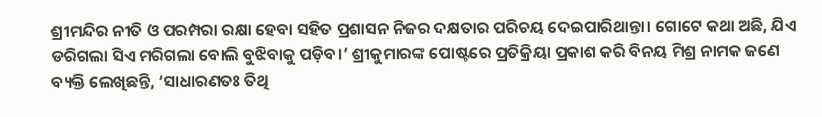ଶ୍ରୀମନ୍ଦିର ନୀତି ଓ ପରମ୍ପରା ରକ୍ଷା ହେବା ସହିତ ପ୍ରଶାସନ ନିଜର ଦକ୍ଷତାର ପରିଚୟ ଦେଇପାରିଥାନ୍ତା। ଗୋଟେ କଥା ଅଛି, ଯିଏ ଡରିଗଲା ସିଏ ମରିଗଲା ବୋଲି ବୁଝିବାକୁ ପଡ଼ିବ।’ ଶ୍ରୀକୁମାରଙ୍କ ପୋଷ୍ଟରେ ପ୍ରତିକ୍ରିୟା ପ୍ରକାଶ କରି ବିନୟ ମିଶ୍ର ନାମକ ଜଣେ ବ୍ୟକ୍ତି ଲେଖିଛନ୍ତି, ‘ସାଧାରଣତଃ ତିଥି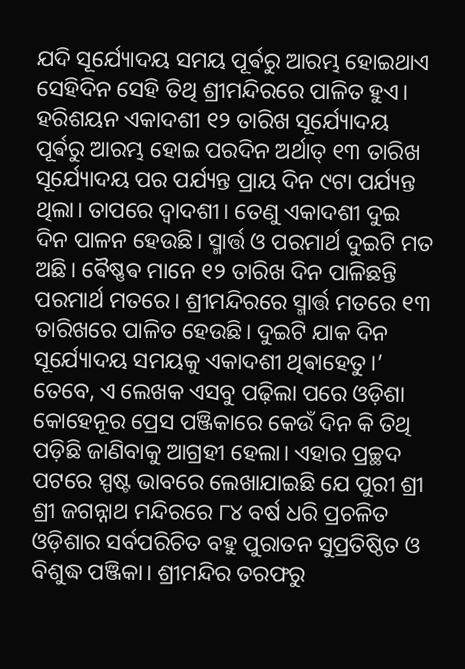ଯଦି ସୂର୍ଯ୍ୟୋଦୟ ସମୟ ପୂର୍ଵରୁ ଆରମ୍ଭ ହୋଇଥାଏ ସେହିଦିନ ସେହି ତିଥି ଶ୍ରୀମନ୍ଦିରରେ ପାଳିତ ହୁଏ। ହରିଶୟନ ଏକାଦଶୀ ୧୨ ତାରିଖ ସୂର୍ଯ୍ୟୋଦୟ ପୂର୍ଵରୁ ଆରମ୍ଭ ହୋଇ ପରଦିନ ଅର୍ଥାତ୍ ୧୩ ତାରିଖ ସୂର୍ଯ୍ୟୋଦୟ ପର ପର୍ଯ୍ୟନ୍ତ ପ୍ରାୟ ଦିନ ୯ଟା ପର୍ଯ୍ୟନ୍ତ ଥିଲା। ତାପରେ ଦ୍ଵାଦଶୀ। ତେଣୁ ଏକାଦଶୀ ଦୁଇ ଦିନ ପାଳନ ହେଉଛି। ସ୍ମାର୍ତ୍ତ ଓ ପରମାର୍ଥ ଦୁଇଟି ମତ ଅଛି। ଵୈଷ୍ଣଵ ମାନେ ୧୨ ତାରିଖ ଦିନ ପାଳିଛନ୍ତି ପରମାର୍ଥ ମତରେ। ଶ୍ରୀମନ୍ଦିରରେ ସ୍ମାର୍ତ୍ତ ମତରେ ୧୩ ତାରିଖରେ ପାଳିତ ହେଉଛି। ଦୁଇଟି ଯାକ ଦିନ ସୂର୍ଯ୍ୟୋଦୟ ସମୟକୁ ଏକାଦଶୀ ଥିଵାହେତୁ।’ ତେବେ, ଏ ଲେଖକ ଏସବୁ ପଢ଼ିଲା ପରେ ଓଡ଼ିଶା କୋହେନୂର ପ୍ରେସ ପଞ୍ଜିକାରେ କେଉଁ ଦିନ କି ତିଥି ପଡ଼ିଛି ଜାଣିବାକୁ ଆଗ୍ରହୀ ହେଲା। ଏହାର ପ୍ରଚ୍ଛଦ ପଟରେ ସ୍ପଷ୍ଟ ଭାବରେ ଲେଖାଯାଇଛି ଯେ ପୁରୀ ଶ୍ରୀ ଶ୍ରୀ ଜଗନ୍ନାଥ ମନ୍ଦିରରେ ୮୪ ବର୍ଷ ଧରି ପ୍ରଚଳିତ ଓଡ଼ିଶାର ସର୍ବପରିଚିତ ବହୁ ପୁରାତନ ସୁପ୍ରତିଷ୍ଠିତ ଓ ବିଶୁଦ୍ଧ ପଞ୍ଜିକା। ଶ୍ରୀମନ୍ଦିର ତରଫରୁ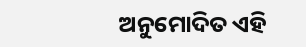ଅନୁମୋଦିତ ଏହି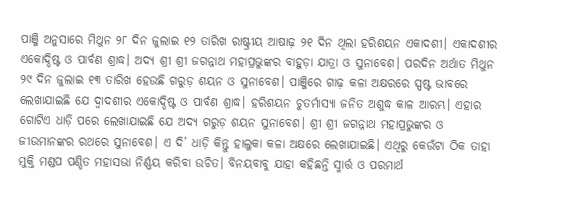ପାଞ୍ଜି ଅନୁସାରେ ମିଥୁନ ୨୮ ଦିନ ଜୁଲାଇ ୧୨ ତାରିଖ ରାଷ୍ଟ୍ରୀୟ ଆଷାଢ଼ ୨୧ ଦିନ ଥିଲା ହରିଶୟନ ଏକାଦଶୀ। ଏକାଦଶୀର ଏକୋଦ୍ଦିଷ୍ଟ ଓ ପାର୍ବଣ ଶ୍ରାଦ୍ଧ। ଅଦ୍ୟ ଶ୍ରୀ ଶ୍ରୀ ଜଗନ୍ନାଥ ମହାପ୍ରଭୁଙ୍କର ବାହୁଡ଼ା ଯାତ୍ରା ଓ ସୁନାବେଶ। ପରଦିନ ଅର୍ଥାତ ମିଥୁନ ୨୯ ଦିନ ଜୁଲାଇ ୧୩ ତାରିଖ ହେଉଛି ଗରୁଡ଼ ଶୟନ ଓ ସୁନାବେଶ। ପାଞ୍ଜିରେ ଗାଢ଼ କଳା ଅକ୍ଷରରେ ସ୍ପଷ୍ଟ ଭାବରେ ଲେଖାଯାଇଛି ଯେ ଦ୍ବାଦଶୀର ଏକୋଦ୍ଦିଷ୍ଟ ଓ ପାର୍ବଣ ଶ୍ରାଦ୍ଧ। ହରିଶୟନ ଚୁତର୍ମାସ୍ୟା ଜନିତ ଅଶୁଦ୍ଧ କାଳ ଆରମ୍ଭ। ଏହାର ଗୋଟିଏ ଧାଡ଼ି ପରେ ଲେଖାଯାଇଛି ଯେ ଅଦ୍ୟ ଗରୁଡ଼ ଶୟନ ସୁନାବେଶ। ଶ୍ରୀ ଶ୍ରୀ ଜଗନ୍ନାଥ ମହାପ୍ରଭୁଙ୍କର ଓ ଜୀଉମାନଙ୍କର ରଥରେ ସୁନାବେଶ। ଏ ଦି’ ଧାଡ଼ି କିନ୍ତୁ ହାଲୁକା କଳା ଅକ୍ଷରେ ଲେଖାଯାଇଛି। ଏଥିରୁ କେଉଁଟା ଠିକ ତାହା ମୁକ୍ତି ମଣ୍ଡପ ପଣ୍ଡିତ ମହାସଭା ନିର୍ଣ୍ଣୟ କରିବା ଉଚିତ। ବିନୟବାବୁ ଯାହା କହିଛନ୍ତି ସ୍ମାର୍ତ୍ତ ଓ ପରମାର୍ଥ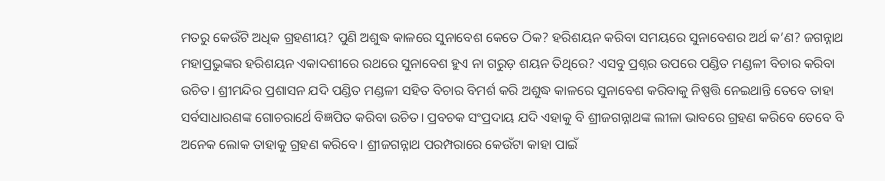ମତରୁ କେଉଁଟି ଅଧିକ ଗ୍ରହଣୀୟ? ପୁଣି ଅଶୁଦ୍ଧ କାଳରେ ସୁନାବେଶ କେତେ ଠିକ? ହରିଶୟନ କରିବା ସମୟରେ ସୁନାବେଶର ଅର୍ଥ କ’ଣ? ଜଗନ୍ନାଥ ମହାପ୍ରଭୁଙ୍କର ହରିଶୟନ ଏକାଦଶୀରେ ରଥରେ ସୁନାବେଶ ହୁଏ ନା ଗରୁଡ଼ ଶୟନ ତିଥିରେ? ଏସବୁ ପ୍ରଶ୍ନର ଉପରେ ପଣ୍ଡିତ ମଣ୍ଡଳୀ ବିଚାର କରିବା ଉଚିତ। ଶ୍ରୀମନ୍ଦିର ପ୍ରଶାସନ ଯଦି ପଣ୍ଡିତ ମଣ୍ଡଳୀ ସହିତ ବିଚାର ବିମର୍ଶ କରି ଅଶୁଦ୍ଧ କାଳରେ ସୁନାବେଶ କରିବାକୁ ନିଷ୍ପତ୍ତି ନେଇଥାନ୍ତି ତେବେ ତାହା ସର୍ବସାଧାରଣଙ୍କ ଗୋଚରାର୍ଥେ ବିଜ୍ଞପିତ କରିବା ଉଚିତ। ପ୍ରବଚକ ସଂପ୍ରଦାୟ ଯଦି ଏହାକୁ ବି ଶ୍ରୀଜଗନ୍ନାଥଙ୍କ ଲୀଳା ଭାବରେ ଗ୍ରହଣ କରିବେ ତେବେ ବି ଅନେକ ଲୋକ ତାହାକୁ ଗ୍ରହଣ କରିବେ। ଶ୍ରୀଜଗନ୍ନାଥ ପରମ୍ପରାରେ କେଉଁଟା କାହା ପାଇଁ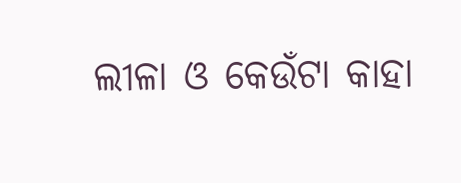ଲୀଳା ଓ କେଉଁଟା କାହା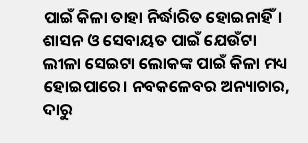ପାଇଁ କିଳା ତାହା ନିର୍ଦ୍ଧାରିତ ହୋଇନାହିଁ। ଶାସନ ଓ ସେବାୟତ ପାଇଁ ଯେଉଁଟା ଲୀଳା ସେଇଟା ଲୋକଙ୍କ ପାଇଁ କିଳା ମଧ୍ୟ ହୋଇପାରେ। ନବକଳେବର ଅନ୍ୟାଚାର, ଦାରୁ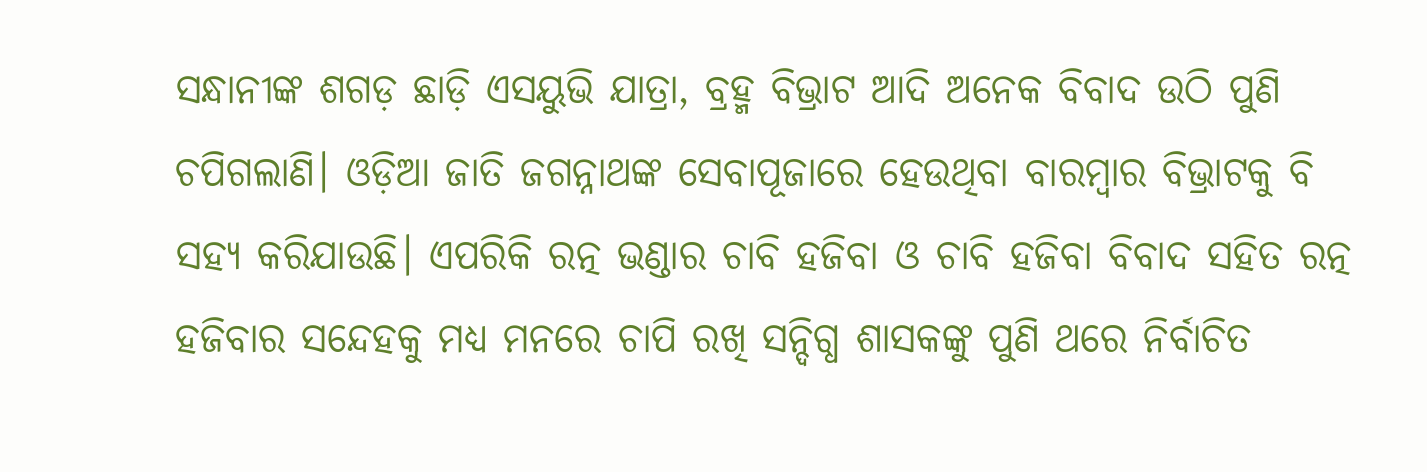ସନ୍ଧାନୀଙ୍କ ଶଗଡ଼ ଛାଡ଼ି ଏସୟୁଭି ଯାତ୍ରା, ବ୍ରହ୍ମ ବିଭ୍ରାଟ ଆଦି ଅନେକ ବିବାଦ ଉଠି ପୁଣି ଚପିଗଲାଣି। ଓଡ଼ିଆ ଜାତି ଜଗନ୍ନାଥଙ୍କ ସେବାପୂଜାରେ ହେଉଥିବା ବାରମ୍ବାର ବିଭ୍ରାଟକୁ ବି ସହ୍ୟ କରିଯାଉଛି। ଏପରିକି ରତ୍ନ ଭଣ୍ଡାର ଚାବି ହଜିବା ଓ ଚାବି ହଜିବା ବିବାଦ ସହିତ ରତ୍ନ ହଜିବାର ସନ୍ଦେହକୁ ମଧ୍ୟ ମନରେ ଚାପି ରଖି ସନ୍ଦିଗ୍ଧ ଶାସକଙ୍କୁ ପୁଣି ଥରେ ନିର୍ବାଚିତ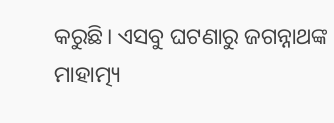କରୁଛି। ଏସବୁ ଘଟଣାରୁ ଜଗନ୍ନାଥଙ୍କ ମାହାତ୍ମ୍ୟ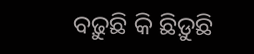ବଢ଼ୁଛି କି ଛିଡ଼ୁଛି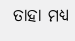ତାହା ମଧ୍ୟ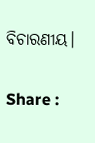ବିଚାରଣୀୟ।

Share :